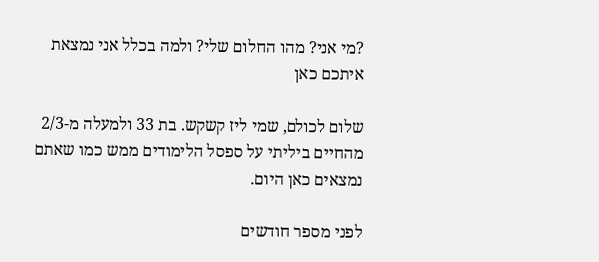?מי אני? מהו החלום שלי? ולמה בכלל אני נמצאת איתכם כאן

שלום לכולם, שמי ליז קשקש. בת 33 ולמעלה מ-2/3 מהחיים ביליתי על ספסל הלימודים ממש כמו שאתם נמצאים כאן היום.

לפני מספר חודשים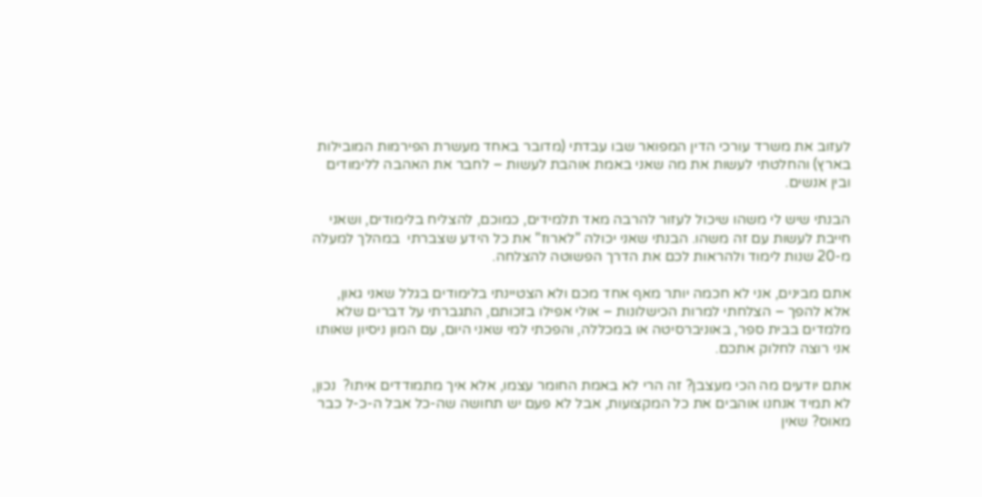לעזוב את משרד עורכי הדין המפואר שבו עבדתי (מדובר באחד מעשרת הפירמות המובילות בארץ) והחלטתי לעשות את מה שאני באמת אוהבת לעשות – לחבר את האהבה ללימודים ובין אנשים.

הבנתי שיש לי משהו שיכול לעזור להרבה מאד תלמידים, כמוכם, להצליח בלימודים, ושאני חייבת לעשות עם זה משהו. הבנתי שאני יכולה "לארוז" את כל הידע שצברתי  במהלך למעלה מ-20 שנות לימוד ולהראות לכם את הדרך הפשוטה להצלחה.

אתם מבינים, אני לא חכמה יותר מאף אחד מכם ולא הצטיינתי בלימודים בגלל שאני גאון, אלא להפך – הצלחתי למרות הכישלונות – אולי אפילו בזכותם, התגברתי על דברים שלא מלמדים בבית ספר, באוניברסיטה או במכללה, והפכתי למי שאני היום, עם המון ניסיון שאותו אני רוצה לחלוק אתכם.

אתם יודעים מה הכי מעצבן? זה הרי לא באמת החומר עצמו, אלא איך מתמודדים איתו?  נכון, לא תמיד אנחנו אוהבים את כל המקצועות, אבל לא פעם יש תחושה שה-כל אבל ה-כ-ל כבר מאוס? שאין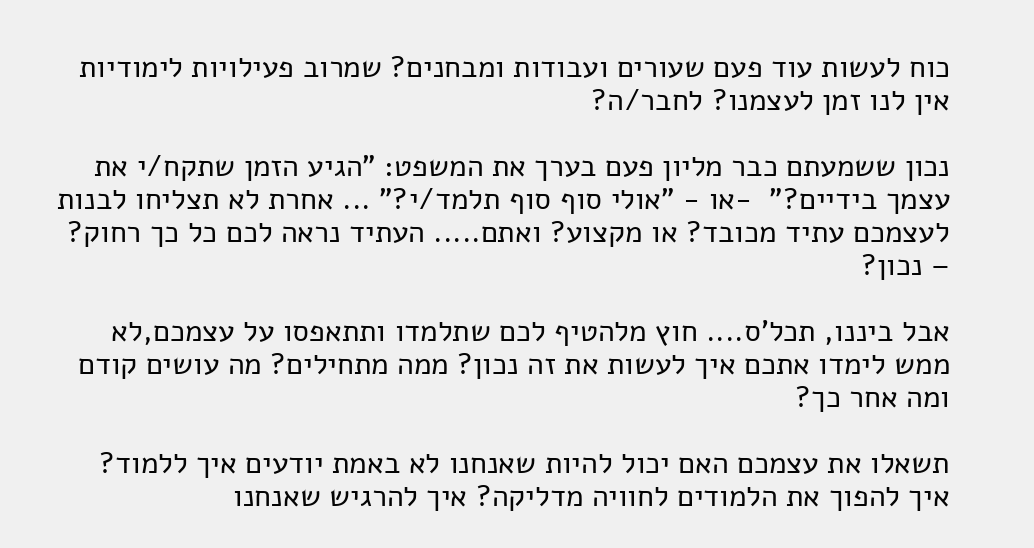כוח לעשות עוד פעם שעורים ועבודות ומבחנים? שמרוב פעילויות לימודיות אין לנו זמן לעצמנו? לחבר/ה?

נכון ששמעתם כבר מליון פעם בערך את המשפט: "הגיע הזמן שתקח/י את עצמך בידיים?"  -או - "אולי סוף סוף תלמד/י?" ... אחרת לא תצליחו לבנות לעצמכם עתיד מכובד? או מקצוע? ואתם..... העתיד נראה לכם כל כך רחוק? – נכון?

אבל ביננו, תכל'ס.... חוץ מלהטיף לכם שתלמדו ותתאפסו על עצמכם,לא ממש לימדו אתכם איך לעשות את זה נכון? ממה מתחילים? מה עושים קודם ומה אחר כך?

תשאלו את עצמכם האם יכול להיות שאנחנו לא באמת יודעים איך ללמוד? איך להפוך את הלמודים לחוויה מדליקה? איך להרגיש שאנחנו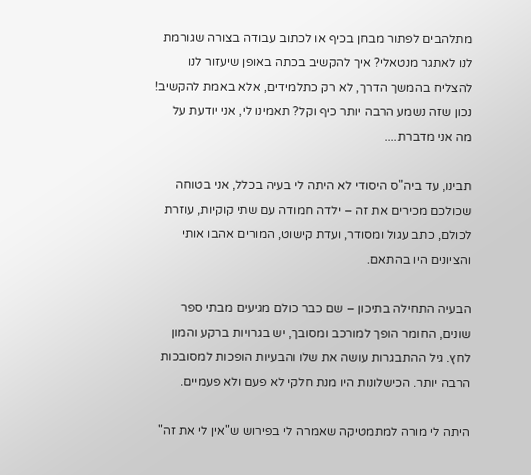מתלהבים לפתור מבחן בכיף או לכתוב עבודה בצורה שגורמת לנו לאתגר מנטאלי? איך להקשיב בכתה באופן שיעזור לנו להצליח בהמשך הדרך, לא רק כתלמידים, אלא באמת להקשיב! נכון שזה נשמע הרבה יותר כיף וקל? תאמינו לי, אני יודעת על מה אני מדברת....

תבינו, עד ביה"ס היסודי לא היתה לי בעיה בכלל, אני בטוחה שכולכם מכירים את זה – ילדה חמודה עם שתי קוקיות, עוזרת לכולם, כתב עגול ומסודר, ועדת קישוט, המורים אהבו אותי והציונים היו בהתאם.

הבעיה התחילה בתיכון – שם כבר כולם מגיעים מבתי ספר שונים, החומר הופך למורכב ומסובך, יש בגרויות ברקע והמון לחץ. גיל ההתבגרות עושה את שלו והבעיות הופכות למסובכות הרבה יותר. הכישלונות היו מנת חלקי לא פעם ולא פעמיים.

היתה לי מורה למתמטיקה שאמרה לי בפירוש ש"אין לי את זה"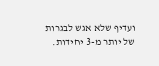ועדיף שלא אגש לבגרות של יותר מ-3 יחידות.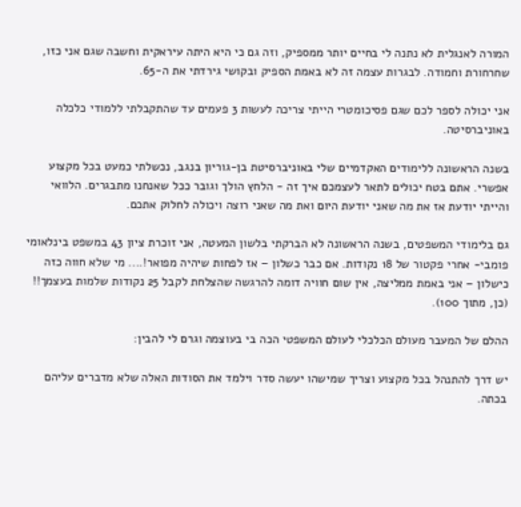המורה לאנגלית לא נתנה לי בחיים יותר ממספיק, וזה גם כי היא היתה עיראקית וחשבה שגם אני כזו, שחרחורת וחמודה. לבגרות עצמה זה לא באמת הספיק ובקושי גירדתי את ה-65.

אני יכולה לספר לכם שגם פסיכומטרי הייתי צריכה לעשות 3 פעמים עד שהתקבלתי ללמודי כלכלה באוניברסיטה.

בשנה הראשונה ללימודים האקדמיים שלי באוניברסיטת בן-גוריון בנגב, נכשלתי כמעט בכל מקצוע אפשרי. אתם בטח יכולים לתאר לעצמכם איך זה - הלחץ הולך וגובר ככל שאנחנו מתבגרים. הלוואי והייתי יודעת אז את מה שאני יודעת היום ואת מה שאני רוצה ויכולה לחלוק אתכם.

גם בלימודי המשפטים, בשנה הראשונה לא הברקתי בלשון המעטה, אני זוכרת ציון 43 במשפט בינלאומי פומבי- אחרי פקטור של 18 נקודות. אם כבר כשלון – אז לפחות שיהיה מפואר!.... מי שלא חווה כזה כישלון – אני באמת ממליצה, אין שום חוויה דומה להרגשה שהצלחת לקבל 25 נקודות שלמות בעצמך!! (כן, מתוך 100).

ההלם של המעבר מעולם הכלכלי לעולם המשפטי הכה בי בעוצמה וגרם לי להבין:

יש דרך להתנהל בכל מקצוע וצריך שמישהו יעשה סדר וילמד את הסודות האלה שלא מדברים עליהם בכתה.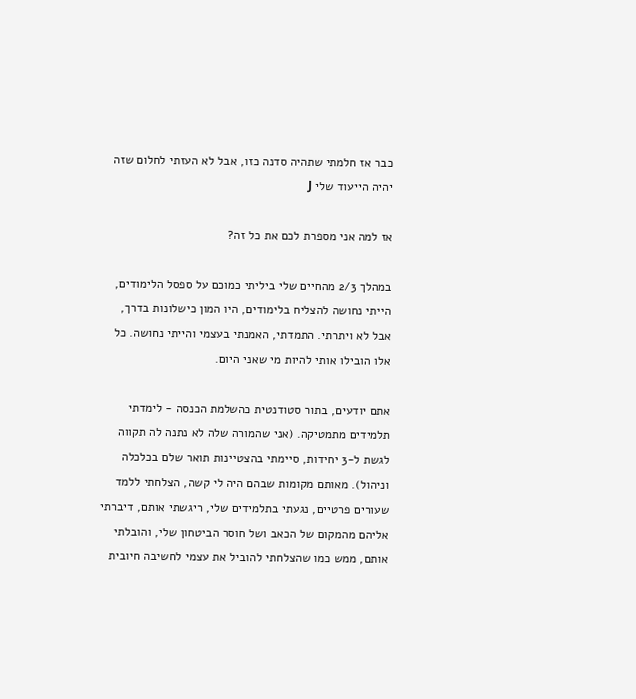כבר אז חלמתי שתהיה סדנה כזו, אבל לא העזתי לחלום שזה יהיה הייעוד שלי J

אז למה אני מספרת לכם את כל זה?

במהלך 2/3 מהחיים שלי ביליתי כמוכם על ספסל הלימודים, הייתי נחושה להצליח בלימודים, היו המון כישלונות בדרך, אבל לא ויתרתי. התמדתי, האמנתי בעצמי והייתי נחושה. כל אלו הובילו אותי להיות מי שאני היום.

אתם יודעים, בתור סטודנטית כהשלמת הכנסה - לימדתי תלמידים מתמטיקה. (אני שהמורה שלה לא נתנה לה תקווה לגשת ל-3 יחידות, סיימתי בהצטיינות תואר שלם בכלכלה וניהול). מאותם מקומות שבהם היה לי קשה, הצלחתי ללמד שעורים פרטיים, נגעתי בתלמידים שלי, ריגשתי אותם, דיברתי אליהם מהמקום של הכאב ושל חוסר הביטחון שלי, והובלתי אותם, ממש כמו שהצלחתי להוביל את עצמי לחשיבה חיובית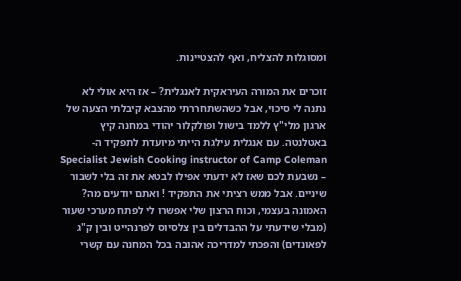ומסוגלות להצליח, ואף להצטיינות.

זוכרים את המורה העיראקית לאנגלית? – אז היא אולי לא נתנה לי סיכוי, אבל כשהשתחררתי מהצבא קיבלתי הצעה של ארגון מלי"ץ ללמד בישול ופולקלור יהודי במחנה קיץ באטלנטה. עם אנגלית עילגת הייתי מיועדת לתפקיד ה- Specialist Jewish Cooking instructor of Camp Coleman – נשבעת לכם שאז לא ידעתי אפילו לבטא את זה בלי לשבור שיניים. אבל ממש רציתי את התפקיד ! ואתם יודעים מה? האמונה בעצמי, וכוח הרצון שלי אפשרו לי לפתח מערכי שעור (מבלי שידעתי על ההבדלים בין צלסיוס לפרנהייט ובין ק"ג לפאונדים) והפכתי למדריכה אהובה בכל המחנה עם קשרי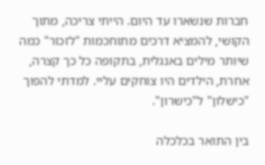חברות שנשארו עד היום. הייתי צריכה, מתוך הקושי, להמציא דרכים מתוחכמות "לזכור" כמה שיותר מילים באנגלית, בתקופה כל כך קצרה, אחרת, הילדים היו צוחקים עליי. למדתי להפוך "כישלון" ל"כישרון".

בין התואר בכלכלה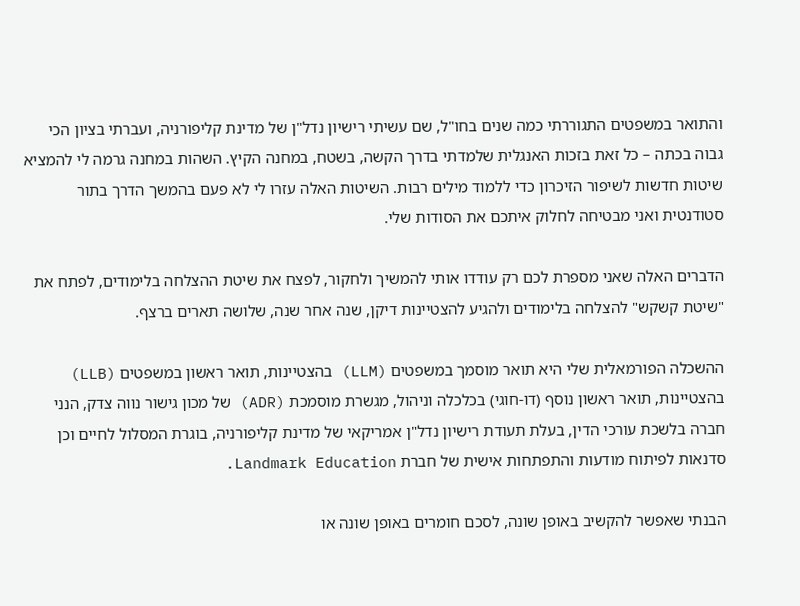והתואר במשפטים התגוררתי כמה שנים בחו"ל, שם עשיתי רישיון נדל"ן של מדינת קליפורניה, ועברתי בציון הכי גבוה בכתה – כל זאת בזכות האנגלית שלמדתי בדרך הקשה, בשטח, במחנה הקיץ. השהות במחנה גרמה לי להמציא שיטות חדשות לשיפור הזיכרון כדי ללמוד מילים רבות. השיטות האלה עזרו לי לא פעם בהמשך הדרך בתור סטודנטית ואני מבטיחה לחלוק איתכם את הסודות שלי.

הדברים האלה שאני מספרת לכם רק עודדו אותי להמשיך ולחקור, לפצח את שיטת ההצלחה בלימודים, לפתח את "שיטת קשקש" להצלחה בלימודים ולהגיע להצטיינות דיקן, שנה אחר שנה, שלושה תארים ברצף.

ההשכלה הפורמאלית שלי היא תואר מוסמך במשפטים (LLM) בהצטיינות, תואר ראשון במשפטים (LLB) בהצטיינות, תואר ראשון נוסף (דו-חוגי) בכלכלה וניהול, מגשרת מוסמכת (ADR) של מכון גישור נווה צדק, הנני חברה בלשכת עורכי הדין, בעלת תעודת רישיון נדל"ן אמריקאי של מדינת קליפורניה, בוגרת המסלול לחיים וכן סדנאות לפיתוח מודעות והתפתחות אישית של חברת Landmark Education.

הבנתי שאפשר להקשיב באופן שונה, לסכם חומרים באופן שונה או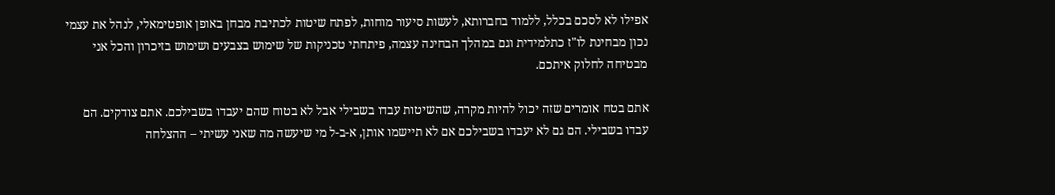אפילו לא לסכם בכלל, ללמוד בחברותא, לעשות סיעור מוחות, לפתח שיטות לכתיבת מבחן באופן אופטימאלי, לנהל את עצמי נכון מבחינת לו"ז כתלמידית וגם במהלך הבחינה עצמה, פיתחתי טכניקות של שימוש בצבעים ושימוש בזיכרון והכל אני מבטיחה לחלוק איתכם.

אתם בטח אומרים שזה יכול להיות מקרה, שהשיטות עבדו בשבילי אבל לא בטוח שהם יעבדו בשבילכם. אתם צודקים. הם עבדו בשבילי. הם גם לא יעבדו בשבילכם אם לא תיישמו אותן, א-ב-ל מי שיעשה מה שאני עשיתי – ההצלחה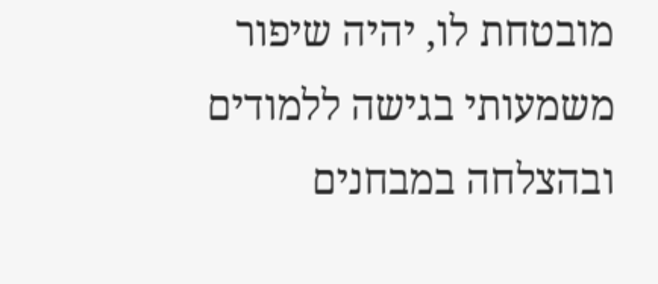מובטחת לו, יהיה שיפור משמעותי בגישה ללמודים ובהצלחה במבחנים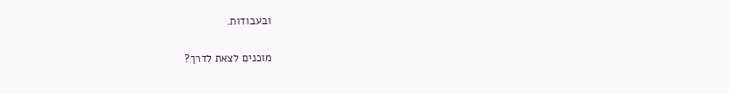ובעבודות.

מוכנים לצאת לדרך?